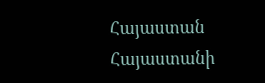Հայաստան
Հայաստանի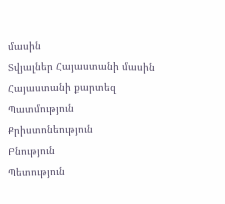մասին
Տվյալներ Հայաստանի մասին
Հայաստանի քարտեզ
Պատմություն
Քրիստոնեություն
Բնություն
Պետություն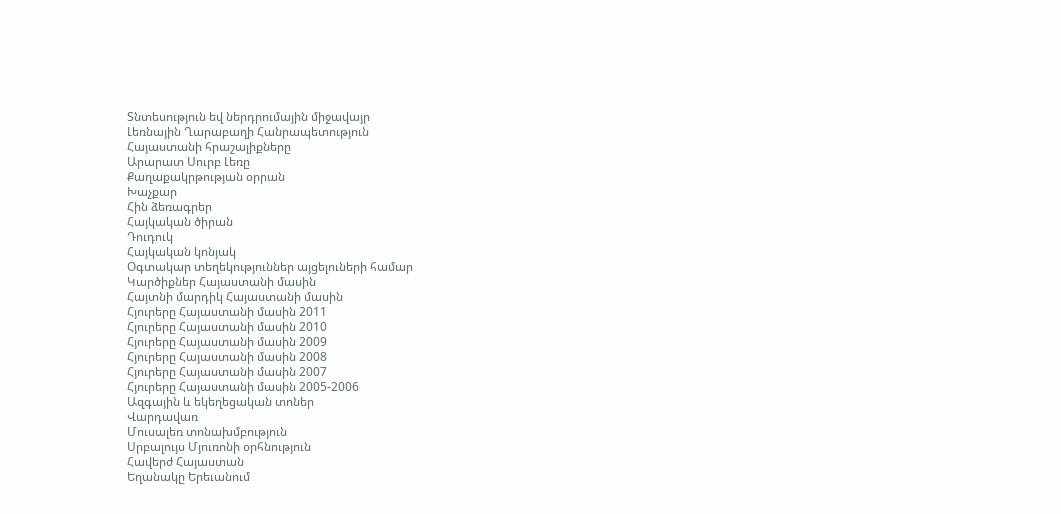Տնտեսություն եվ ներդրումային միջավայր
Լեռնային Ղարաբաղի Հանրապետություն
Հայաստանի հրաշալիքները
Արարատ Սուրբ Լեռը
Քաղաքակրթության օրրան
Խաչքար
Հին ձեռագրեր
Հայկական ծիրան
Դուդուկ
Հայկական կոնյակ
Օգտակար տեղեկություններ այցելուների համար
Կարծիքներ Հայաստանի մասին
Հայտնի մարդիկ Հայաստանի մասին
Հյուրերը Հայաստանի մասին 2011
Հյուրերը Հայաստանի մասին 2010
Հյուրերը Հայաստանի մասին 2009
Հյուրերը Հայաստանի մասին 2008
Հյուրերը Հայաստանի մասին 2007
Հյուրերը Հայաստանի մասին 2005-2006
Ազգային և եկեղեցական տոներ
Վարդավառ
Մուսալեռ տոնախմբություն
Սրբալույս Մյուռոնի օրհնություն
Հավերժ Հայաստան
Եղանակը Երեւանում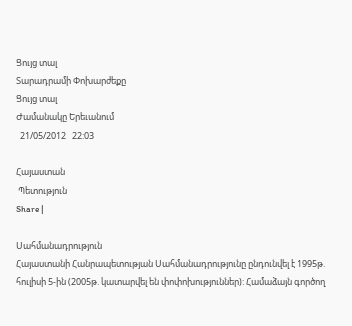Ցույց տալ
Տարադրամի Փոխարժեքը
Ցույց տալ
Ժամանակը Երեւանում
  21/05/2012   22:03

Հայաստան
 Պետություն
Share |

Սահմանադրություն
Հայաստանի Հանրապետության Սահմանադրությունը ընդունվել է 1995թ. հուլիսի 5-ին (2005թ. կատարվել են փոփոխություններ): Համաձայն գործող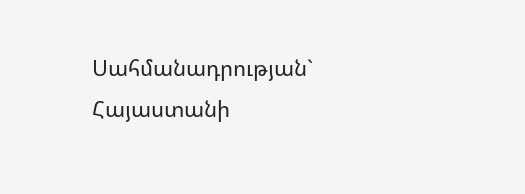Սահմանադրության` Հայաստանի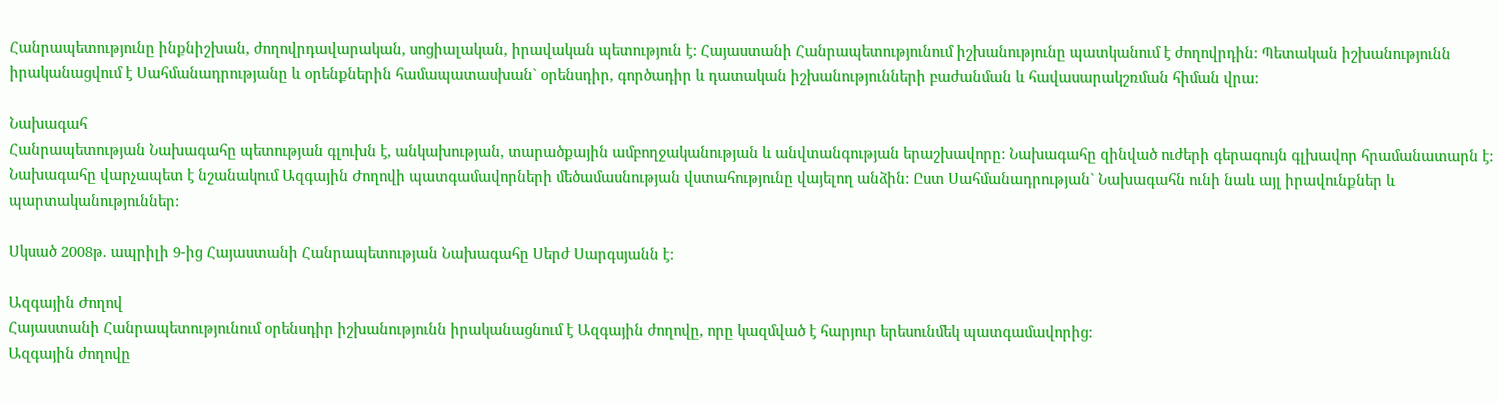Հանրապետությունը ինքնիշխան, ժողովրդավարական, սոցիալական, իրավական պետություն է: Հայաստանի Հանրապետությունում իշխանությունը պատկանում է ժողովրդին: Պետական իշխանությունն իրականացվում է Սահմանադրությանը և օրենքներին համապատասխան` օրենսդիր, գործադիր և դատական իշխանությունների բաժանման և հավասարակշռման հիման վրա:

Նախագահ
Հանրապետության Նախագահը պետության գլուխն է, անկախության, տարածքային ամբողջականության և անվտանգության երաշխավորը: Նախագահը զինված ուժերի գերագույն գլխավոր հրամանատարն է: Նախագահը վարչապետ է նշանակում Ազգային Ժողովի պատգամավորների մեծամասնության վստահությունը վայելող անձին: Ըստ Սահմանադրության` Նախագահն ունի նաև այլ իրավունքներ և պարտականություններ:

Սկսած 2008թ. ապրիլի 9-ից Հայաստանի Հանրապետության Նախագահը Սերժ Սարգսյանն է:

Ազգային Ժողով
Հայաստանի Հանրապետությունում օրենսդիր իշխանությունն իրականացնում է Ազգային ժողովը, որը կազմված է հարյուր երեսունմեկ պատգամավորից:
Ազգային ժողովը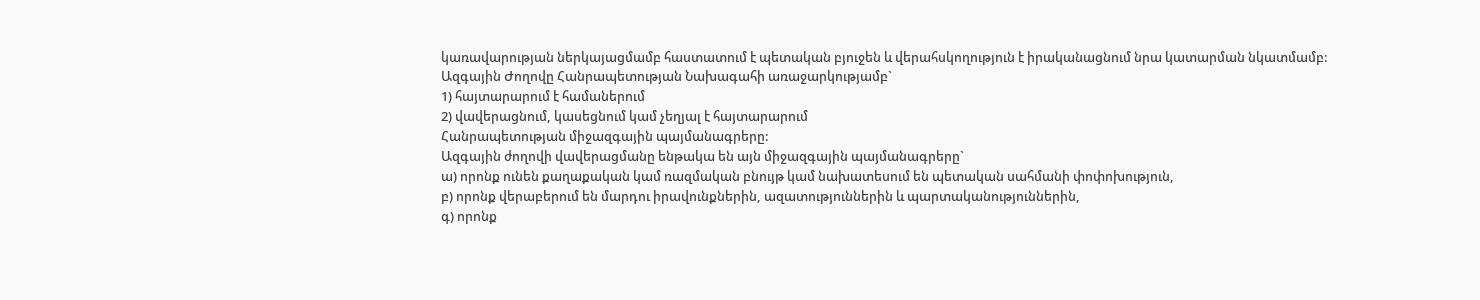կառավարության ներկայացմամբ հաստատում է պետական բյուջեն և վերահսկողություն է իրականացնում նրա կատարման նկատմամբ:
Ազգային Ժողովը Հանրապետության Նախագահի առաջարկությամբ`
1) հայտարարում է համաներում
2) վավերացնում, կասեցնում կամ չեղյալ է հայտարարում
Հանրապետության միջազգային պայմանագրերը:
Ազգային ժողովի վավերացմանը ենթակա են այն միջազգային պայմանագրերը`
ա) որոնք ունեն քաղաքական կամ ռազմական բնույթ կամ նախատեսում են պետական սահմանի փոփոխություն,
բ) որոնք վերաբերում են մարդու իրավունքներին, ազատություններին և պարտականություններին,
գ) որոնք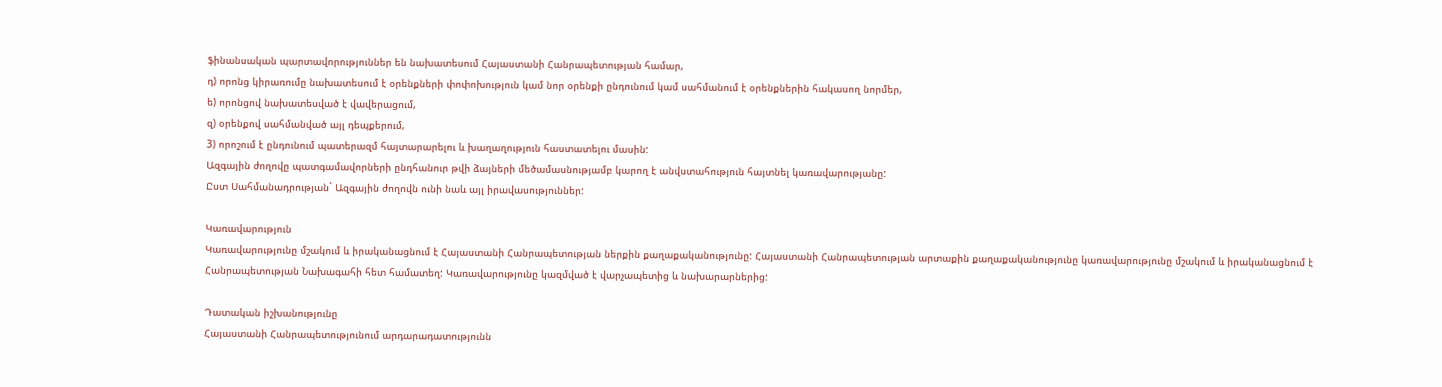ֆինանսական պարտավորություններ են նախատեսում Հայաստանի Հանրապետության համար,
դ) որոնց կիրառումը նախատեսում է օրենքների փոփոխություն կամ նոր օրենքի ընդունում կամ սահմանում է օրենքներին հակասող նորմեր,
ե) որոնցով նախատեսված է վավերացում,
զ) օրենքով սահմանված այլ դեպքերում,
3) որոշում է ընդունում պատերազմ հայտարարելու և խաղաղություն հաստատելու մասին:
Ազգային ժողովը պատգամավորների ընդհանուր թվի ձայների մեծամասնությամբ կարող է անվստահություն հայտնել կառավարությանը:
Ըստ Սահմանադրության` Ազգային ժողովն ունի նաև այլ իրավասություններ:

Կառավարություն
Կառավարությունը մշակում և իրականացնում է Հայաստանի Հանրապետության ներքին քաղաքականությունը: Հայաստանի Հանրապետության արտաքին քաղաքականությունը կառավարությունը մշակում և իրականացնում է Հանրապետության Նախագահի հետ համատեղ: Կառավարությունը կազմված է վարչապետից և նախարարներից:

Դատական իշխանությունը
Հայաստանի Հանրապետությունում արդարադատությունն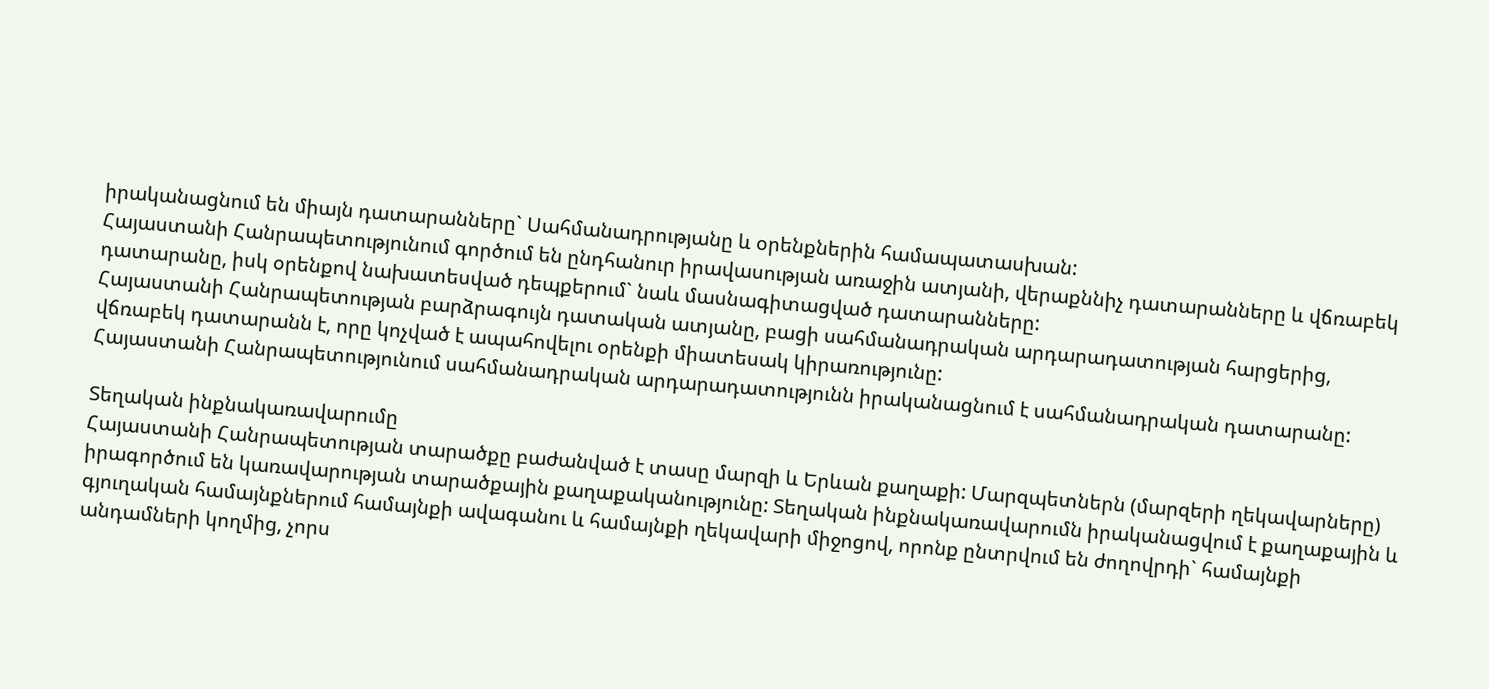իրականացնում են միայն դատարանները` Սահմանադրությանը և օրենքներին համապատասխան:
Հայաստանի Հանրապետությունում գործում են ընդհանուր իրավասության առաջին ատյանի, վերաքննիչ դատարանները և վճռաբեկ դատարանը, իսկ օրենքով նախատեսված դեպքերում` նաև մասնագիտացված դատարանները:
Հայաստանի Հանրապետության բարձրագույն դատական ատյանը, բացի սահմանադրական արդարադատության հարցերից, վճռաբեկ դատարանն է, որը կոչված է ապահովելու օրենքի միատեսակ կիրառությունը:
Հայաստանի Հանրապետությունում սահմանադրական արդարադատությունն իրականացնում է սահմանադրական դատարանը:

Տեղական ինքնակառավարումը
Հայաստանի Հանրապետության տարածքը բաժանված է տասը մարզի և Երևան քաղաքի: Մարզպետներն (մարզերի ղեկավարները) իրագործում են կառավարության տարածքային քաղաքականությունը: Տեղական ինքնակառավարումն իրականացվում է քաղաքային և գյուղական համայնքներում համայնքի ավագանու և համայնքի ղեկավարի միջոցով, որոնք ընտրվում են ժողովրդի` համայնքի անդամների կողմից, չորս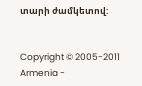տարի ժամկետով:


Copyright © 2005-2011 Armenia -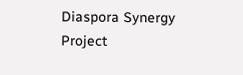Diaspora Synergy Project